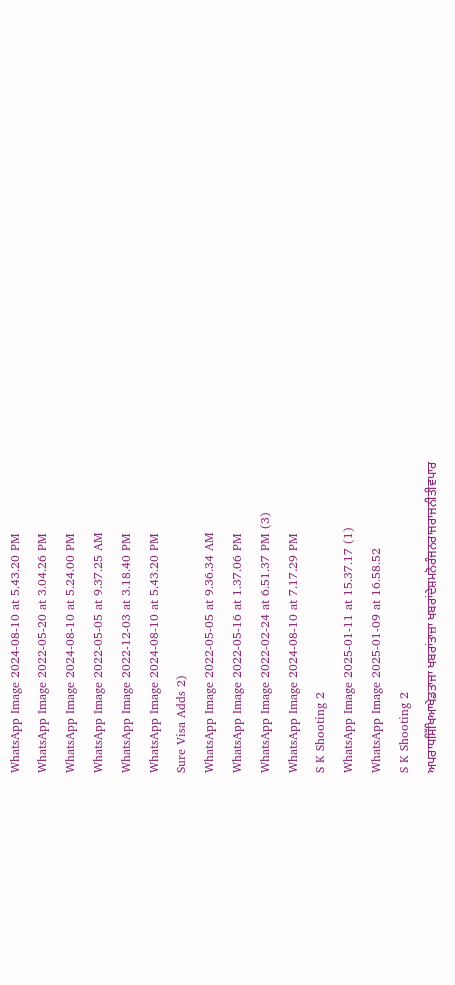WhatsApp Image 2024-08-10 at 5.43.20 PM
WhatsApp Image 2022-05-20 at 3.04.26 PM
WhatsApp Image 2024-08-10 at 5.24.00 PM
WhatsApp Image 2022-05-05 at 9.37.25 AM
WhatsApp Image 2022-12-03 at 3.18.40 PM
WhatsApp Image 2024-08-10 at 5.43.20 PM
Sure Visa Adds 2)
WhatsApp Image 2022-05-05 at 9.36.34 AM
WhatsApp Image 2022-05-16 at 1.37.06 PM
WhatsApp Image 2022-02-24 at 6.51.37 PM (3)
WhatsApp Image 2024-08-10 at 7.17.29 PM
S K Shooting 2
WhatsApp Image 2025-01-11 at 15.37.17 (1)
WhatsApp Image 2025-01-09 at 16.58.52
S K Shooting 2
ਅਪਰਾਧਸਿੱਖਿਆਖੇਡਤਾਜਾ ਖਬਰਾਂਤਾਜ਼ਾ ਖਬਰਾਂਦੇਸ਼ਮਨੋਰੰਜਨਰਾਜਰਾਜਨੀਤੀਵਪਾਰ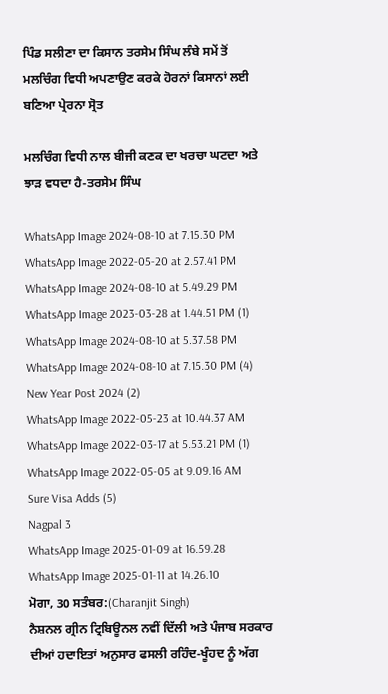ਪਿੰਡ ਸਲੀਣਾ ਦਾ ਕਿਸਾਨ ਤਰਸੇਮ ਸਿੰਘ ਲੰਬੇ ਸਮੇਂ ਤੋਂ ਮਲਚਿੰਗ ਵਿਧੀ ਅਪਣਾਉਣ ਕਰਕੇ ਹੋਰਨਾਂ ਕਿਸਾਨਾਂ ਲਈ ਬਣਿਆ ਪ੍ਰੇਰਨਾ ਸ੍ਰੋਤ

ਮਲਚਿੰਗ ਵਿਧੀ ਨਾਲ ਬੀਜੀ ਕਣਕ ਦਾ ਖਰਚਾ ਘਟਦਾ ਅਤੇ ਝਾੜ ਵਧਦਾ ਹੈ-ਤਰਸੇਮ ਸਿੰਘ

WhatsApp Image 2024-08-10 at 7.15.30 PM
WhatsApp Image 2022-05-20 at 2.57.41 PM
WhatsApp Image 2024-08-10 at 5.49.29 PM
WhatsApp Image 2023-03-28 at 1.44.51 PM (1)
WhatsApp Image 2024-08-10 at 5.37.58 PM
WhatsApp Image 2024-08-10 at 7.15.30 PM (4)
New Year Post 2024 (2)
WhatsApp Image 2022-05-23 at 10.44.37 AM
WhatsApp Image 2022-03-17 at 5.53.21 PM (1)
WhatsApp Image 2022-05-05 at 9.09.16 AM
Sure Visa Adds (5)
Nagpal 3
WhatsApp Image 2025-01-09 at 16.59.28
WhatsApp Image 2025-01-11 at 14.26.10
ਮੋਗਾ, 30 ਸਤੰਬਰ:(Charanjit Singh)
ਨੈਸ਼ਨਲ ਗ੍ਰੀਨ ਟ੍ਰਿਬਿਊਨਲ ਨਵੀਂ ਦਿੱਲੀ ਅਤੇ ਪੰਜਾਬ ਸਰਕਾਰ ਦੀਆਂ ਹਦਾਇਤਾਂ ਅਨੁਸਾਰ ਫਸਲੀ ਰਹਿੰਦ-ਖੂੰਹਦ ਨੂੰ ਅੱਗ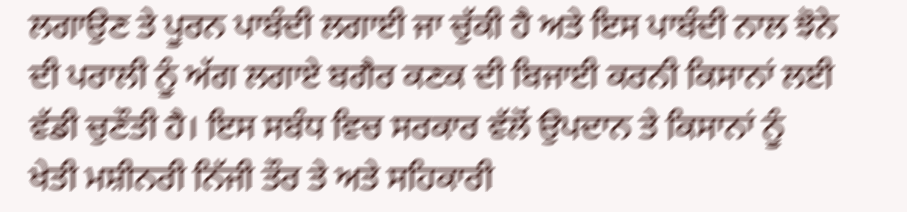ਲਗਾਉਣ ਤੇ ਪੂਰਨ ਪਾਬੰਦੀ ਲਗਾਈ ਜਾ ਚੁੱਕੀ ਹੈ ਅਤੇ ਇਸ ਪਾਬੰਦੀ ਨਾਲ ਝੋਨੇ ਦੀ ਪਰਾਲੀ ਨੂੰ ਅੱਗ ਲਗਾਏ ਬਗੈਰ ਕਣਕ ਦੀ ਬਿਜਾਈ ਕਰਨੀ ਕਿਸਾਨਾਂ ਲਈ ਵੱਡੀ ਚੁਣੌਤੀ ਹੈ। ਇਸ ਸਬੰਧ ਵਿਚ ਸਰਕਾਰ ਵੱਲੋਂ ਉਪਦਾਨ ਤੇ ਕਿਸਾਨਾਂ ਨੂੰ ਖੇਤੀ ਮਸ਼ੀਨਰੀ ਨਿੱਜੀ ਤੌਰ ਤੇ ਅਤੇ ਸਹਿਕਾਰੀ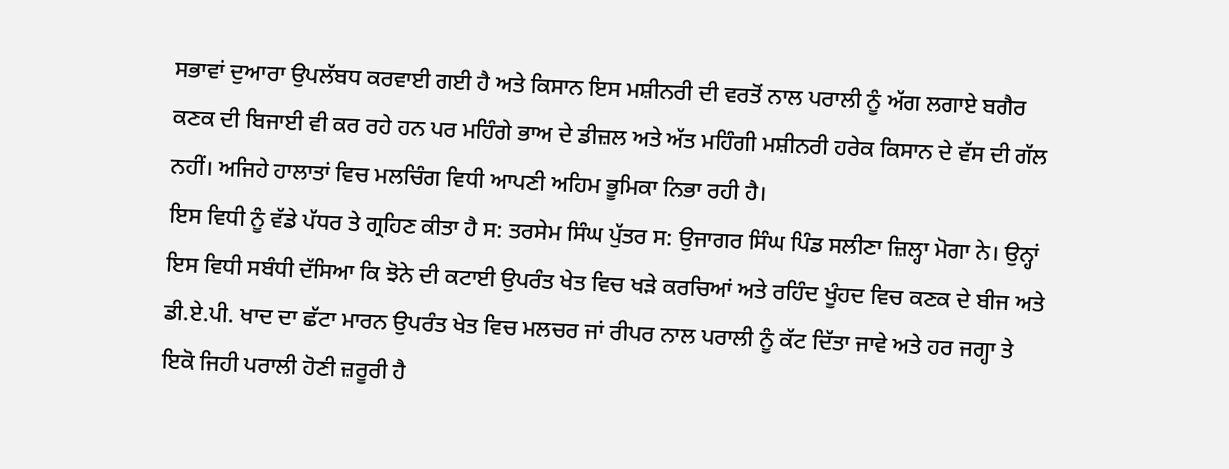ਸਭਾਵਾਂ ਦੁਆਰਾ ਉਪਲੱਬਧ ਕਰਵਾਈ ਗਈ ਹੈ ਅਤੇ ਕਿਸਾਨ ਇਸ ਮਸ਼ੀਨਰੀ ਦੀ ਵਰਤੋਂ ਨਾਲ ਪਰਾਲੀ ਨੂੰ ਅੱਗ ਲਗਾਏ ਬਗੈਰ ਕਣਕ ਦੀ ਬਿਜਾਈ ਵੀ ਕਰ ਰਹੇ ਹਨ ਪਰ ਮਹਿੰਗੇ ਭਾਅ ਦੇ ਡੀਜ਼ਲ ਅਤੇ ਅੱਤ ਮਹਿੰਗੀ ਮਸ਼ੀਨਰੀ ਹਰੇਕ ਕਿਸਾਨ ਦੇ ਵੱਸ ਦੀ ਗੱਲ ਨਹੀਂ। ਅਜਿਹੇ ਹਾਲਾਤਾਂ ਵਿਚ ਮਲਚਿੰਗ ਵਿਧੀ ਆਪਣੀ ਅਹਿਮ ਭੂਮਿਕਾ ਨਿਭਾ ਰਹੀ ਹੈ।
ਇਸ ਵਿਧੀ ਨੂੰ ਵੱਡੇ ਪੱਧਰ ਤੇ ਗ੍ਰਹਿਣ ਕੀਤਾ ਹੈ ਸ: ਤਰਸੇਮ ਸਿੰਘ ਪੁੱਤਰ ਸ: ਉਜਾਗਰ ਸਿੰਘ ਪਿੰਡ ਸਲੀਣਾ ਜ਼ਿਲ੍ਹਾ ਮੋਗਾ ਨੇ। ਉਨ੍ਹਾਂ ਇਸ ਵਿਧੀ ਸਬੰਧੀ ਦੱਸਿਆ ਕਿ ਝੋਨੇ ਦੀ ਕਟਾਈ ਉਪਰੰਤ ਖੇਤ ਵਿਚ ਖੜੇ ਕਰਚਿਆਂ ਅਤੇ ਰਹਿੰਦ ਖੂੰਹਦ ਵਿਚ ਕਣਕ ਦੇ ਬੀਜ ਅਤੇ ਡੀ.ਏ.ਪੀ. ਖਾਦ ਦਾ ਛੱਟਾ ਮਾਰਨ ਉਪਰੰਤ ਖੇਤ ਵਿਚ ਮਲਚਰ ਜਾਂ ਰੀਪਰ ਨਾਲ ਪਰਾਲੀ ਨੂੰ ਕੱਟ ਦਿੱਤਾ ਜਾਵੇ ਅਤੇ ਹਰ ਜਗ੍ਹਾ ਤੇ ਇਕੋ ਜਿਹੀ ਪਰਾਲੀ ਹੋਣੀ ਜ਼ਰੂਰੀ ਹੈ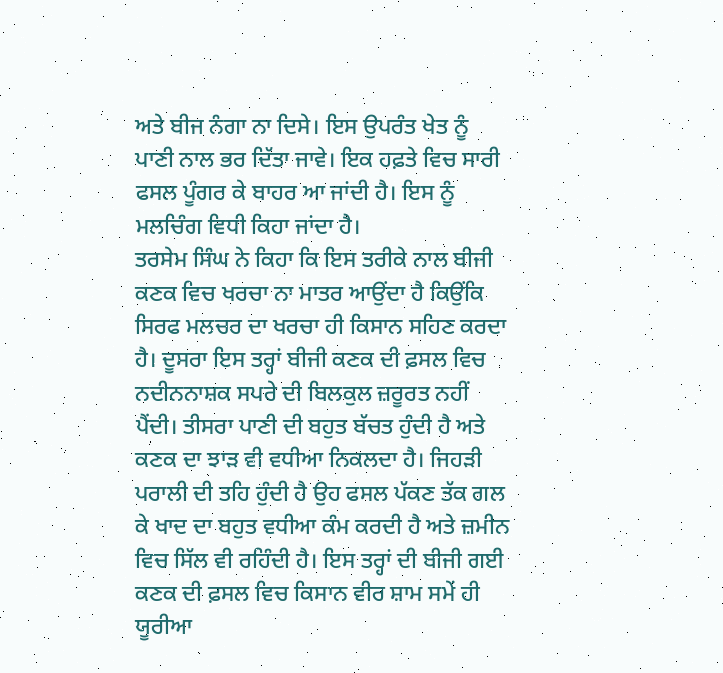ਅਤੇ ਬੀਜ ਨੰਗਾ ਨਾ ਦਿਸੇ। ਇਸ ਉਪਰੰਤ ਖੇਤ ਨੂੰ ਪਾਣੀ ਨਾਲ ਭਰ ਦਿੱਤਾ ਜਾਵੇ। ਇਕ ਹਫ਼ਤੇ ਵਿਚ ਸਾਰੀ ਫਸਲ ਪੂੰਗਰ ਕੇ ਬਾਹਰ ਆ ਜਾਂਦੀ ਹੈ। ਇਸ ਨੂੰ ਮਲਚਿੰਗ ਵਿਧੀ ਕਿਹਾ ਜਾਂਦਾ ਹੈ।
ਤਰਸੇਮ ਸਿੰਘ ਨੇ ਕਿਹਾ ਕਿ ਇਸ ਤਰੀਕੇ ਨਾਲ ਬੀਜੀ ਕਣਕ ਵਿਚ ਖਰਚਾ ਨਾ ਮਾਤਰ ਆਉਂਦਾ ਹੈ ਕਿਉਂਕਿ ਸਿਰਫ ਮਲਚਰ ਦਾ ਖਰਚਾ ਹੀ ਕਿਸਾਨ ਸਹਿਣ ਕਰਦਾ ਹੈ। ਦੂਸਰਾ ਇਸ ਤਰ੍ਹਾਂ ਬੀਜੀ ਕਣਕ ਦੀ ਫ਼ਸਲ ਵਿਚ ਨਦੀਨਨਾਸ਼ਕ ਸਪਰੇ ਦੀ ਬਿਲਕੁਲ ਜ਼ਰੂਰਤ ਨਹੀਂ ਪੈਂਦੀ। ਤੀਸਰਾ ਪਾਣੀ ਦੀ ਬਹੁਤ ਬੱਚਤ ਹੁੰਦੀ ਹੈ ਅਤੇ ਕਣਕ ਦਾ ਝਾੜ ਵੀ ਵਧੀਆ ਨਿਕਲਦਾ ਹੈ। ਜਿਹੜੀ ਪਰਾਲੀ ਦੀ ਤਹਿ ਹੁੰਦੀ ਹੈ ਉਹ ਫਸਲ ਪੱਕਣ ਤੱਕ ਗਲ ਕੇ ਖਾਦ ਦਾ ਬਹੁਤ ਵਧੀਆ ਕੰਮ ਕਰਦੀ ਹੈ ਅਤੇ ਜ਼ਮੀਨ ਵਿਚ ਸਿੱਲ ਵੀ ਰਹਿੰਦੀ ਹੈ। ਇਸ ਤਰ੍ਹਾਂ ਦੀ ਬੀਜੀ ਗਈ ਕਣਕ ਦੀ ਫ਼ਸਲ ਵਿਚ ਕਿਸਾਨ ਵੀਰ ਸ਼ਾਮ ਸਮੇਂ ਹੀ ਯੂਰੀਆ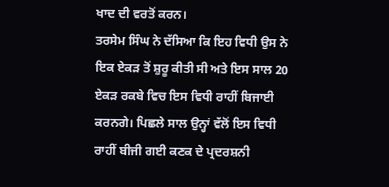ਖਾਦ ਦੀ ਵਰਤੋਂ ਕਰਨ।
ਤਰਸੇਮ ਸਿੰਘ ਨੇ ਦੱਸਿਆ ਕਿ ਇਹ ਵਿਧੀ ਉਸ ਨੇ ਇਕ ਏਕੜ ਤੋਂ ਸ਼ੁਰੂ ਕੀਤੀ ਸੀ ਅਤੇ ਇਸ ਸਾਲ 20 ਏਕੜ ਰਕਬੇ ਵਿਚ ਇਸ ਵਿਧੀ ਰਾਹੀਂ ਬਿਜਾਈ ਕਰਨਗੇ। ਪਿਛਲੇ ਸਾਲ ਉਨ੍ਹਾਂ ਵੱਲੋਂ ਇਸ ਵਿਧੀ ਰਾਹੀਂ ਬੀਜੀ ਗਈ ਕਣਕ ਦੇ ਪ੍ਰਦਰਸ਼ਨੀ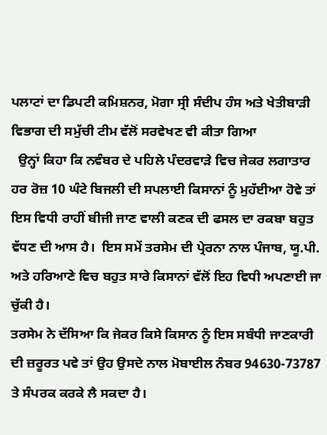ਪਲਾਟਾਂ ਦਾ ਡਿਪਟੀ ਕਮਿਸ਼ਨਰ, ਮੋਗਾ ਸ੍ਰੀ ਸੰਦੀਪ ਹੰਸ ਅਤੇ ਖੇਤੀਬਾੜੀ ਵਿਭਾਗ ਦੀ ਸਮੁੱਚੀ ਟੀਮ ਵੱਲੋਂ ਸਰਵੇਖਣ ਵੀ ਕੀਤਾ ਗਿਆ
  ਉਨ੍ਹਾਂ ਕਿਹਾ ਕਿ ਨਵੰਬਰ ਦੇ ਪਹਿਲੇ ਪੰਦਰਵਾੜੇ ਵਿਚ ਜੇਕਰ ਲਗਾਤਾਰ ਹਰ ਰੋਜ਼ 10 ਘੰਟੇ ਬਿਜਲੀ ਦੀ ਸਪਲਾਈ ਕਿਸਾਨਾਂ ਨੂੰ ਮੁਹੱਈਆ ਹੋਵੇ ਤਾਂ ਇਸ ਵਿਧੀ ਰਾਹੀਂ ਬੀਜੀ ਜਾਣ ਵਾਲੀ ਕਣਕ ਦੀ ਫਸਲ ਦਾ ਰਕਬਾ ਬਹੁਤ ਵੱਧਣ ਦੀ ਆਸ ਹੈ।  ਇਸ ਸਮੇਂ ਤਰਸੇਮ ਦੀ ਪ੍ਰੇਰਨਾ ਨਾਲ ਪੰਜਾਬ, ਯੂ.ਪੀ. ਅਤੇ ਹਰਿਆਣੇ ਵਿਚ ਬਹੁਤ ਸਾਰੇ ਕਿਸਾਨਾਂ ਵੱਲੋਂ ਇਹ ਵਿਧੀ ਅਪਣਾਈ ਜਾ ਚੁੱਕੀ ਹੈ।
ਤਰਸੇਮ ਨੇ ਦੱਸਿਆ ਕਿ ਜੇਕਰ ਕਿਸੇ ਕਿਸਾਨ ਨੂੰ ਇਸ ਸਬੰਧੀ ਜਾਣਕਾਰੀ ਦੀ ਜ਼ਰੂਰਤ ਪਵੇ ਤਾਂ ਉਹ ਉਸਦੇ ਨਾਲ ਮੋਬਾਈਲ ਨੰਬਰ 94630-73787 ਤੇ ਸੰਪਰਕ ਕਰਕੇ ਲੈ ਸਕਦਾ ਹੈ।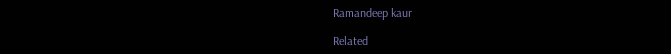Ramandeep kaur

Related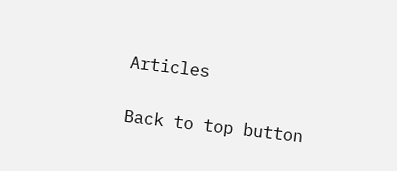Articles

Back to top button